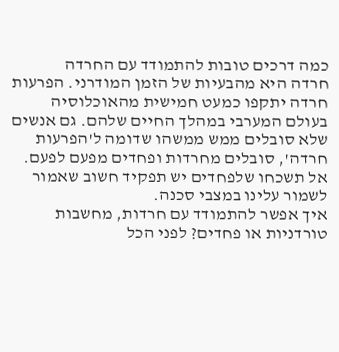כמה דרכים טובות להתמודד עם החרדה
חרדה היא מהבעיות של הזמן המודרני. הפרעות חרדה יתקפו כמעט חמישית מהאוכלוסיה בעולם המערבי במהלך החיים שלהם. גם אנשים שלא סובלים ממש ממשהו שדומה ל'הפרעות חרדה', סובלים מחרדות ופחדים מפעם לפעם. אל תשכחו שלפחדים יש תפקיד חשוב שאמור לשמור עלינו במצבי סכנה.
איך אפשר להתמודד עם חרדות, מחשבות טורדניות או פחדים? לפני הכל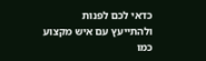כדאי לכם לפנות ולהתייעץ עם איש מקצוע כמו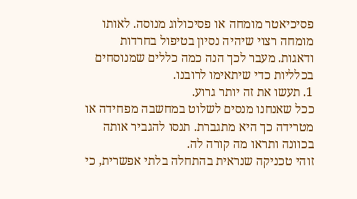פסיכיאטר מומחה או פסיכולוג מנוסה. לאותו מומחה רצוי שיהיה נסיון בטיפול בחרדות ודאגות. מעבר לכך הנה כמה כללים שמנוסחים בכלליות כדי שיתאימו לרובנו.
1. תעשו את זה יותר גרוע.
ככל שאנחנו מנסים לשלוט במחשבה מפחידה או מטרידה כך היא מתגברת. תנסו להגביר אותה בכוונה ותראו מה קורה לה.
זוהי טכניקה שנראית בהתחלה בלתי אפשרית, כי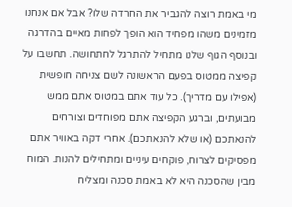מי באמת רוצה להגביר את החרדה שלו? אבל אם אנחנו מזמינים משהו מפחיד הוא הופך לפחות מאיים בהדרגה ובנוסף הגוף שלנו מתחיל להתרגל לחתחושה. תחשבו על קפיצה ממטוס בפעם הראשונה לשם צניחה חופשית (אפילו עם מדריך). כל עוד אתם במטוס אתם ממש מבועתים, וברגע הקפיצה אתם מפוחדים וצורחים להנאתכם (או שלא להנאתכם). אחרי דקה באוויר אתם מפסיקים לצרוח, פוקחים עיניים ומתחילים להנות. המוח מבין שהסכנה היא לא באמת סכנה ומצליח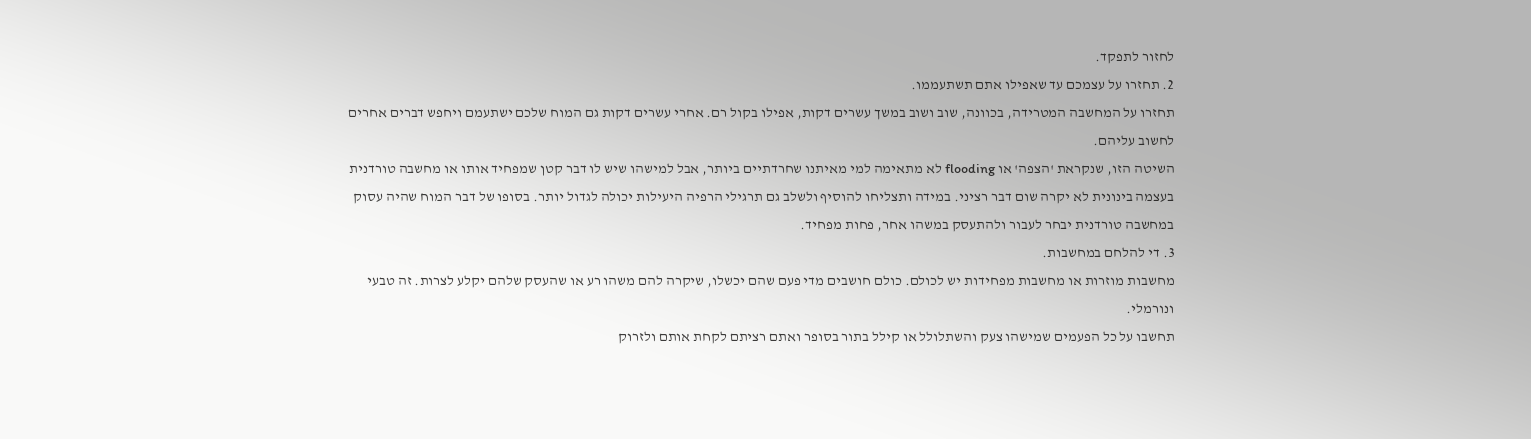לחזור לתפקד.
2. תחזרו על עצמכם עד שאפילו אתם תשתעממו.
תחזרו על המחשבה המטרידה, בכוונה, שוב ושוב במשך עשרים דקות, אפילו בקול רם. אחרי עשרים דקות גם המוח שלכם ישתעמם ויחפש דברים אחרים לחשוב עליהם.
השיטה הזו, שנקראת 'הצפה' או flooding לא מתאימה למי מאיתנו שחרדתיים ביותר, אבל למישהו שיש לו דבר קטן שמפחיד אותו או מחשבה טורדנית בעצמה בינונית לא יקרה שום דבר רציני. במידה ותצליחו להוסיף ולשלב גם תרגילי הרפיה היעילות יכולה לגדול יותר. בסופו של דבר המוח שהיה עסוק במחשבה טורדנית יבחר לעבור ולהתעסק במשהו אחר, פחות מפחיד.
3. די להלחם במחשבות.
מחשבות מוזרות או מחשבות מפחידות יש לכולם. כולם חושבים מדי פעם שהם יכשלו, שיקרה להם משהו רע או שהעסק שלהם יקלע לצרות. זה טבעי ונורמלי.
תחשבו על כל הפעמים שמישהו צעק והשתלולל או קילל בתור בסופר ואתם רציתם לקחת אותם ולזרוק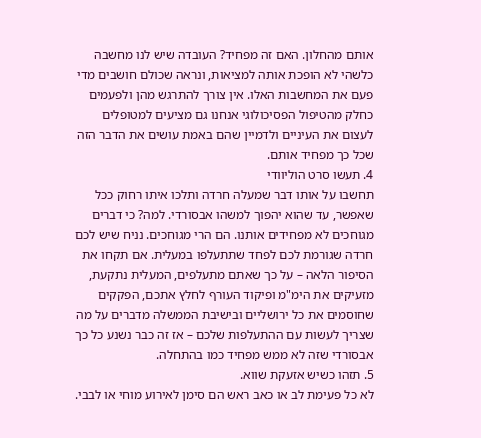אותם מהחלון. האם זה מפחיד? העובדה שיש לנו מחשבה כלשהי לא הופכת אותה למציאות, ונראה שכולם חושבים מדי פעם את המחשבות האלו. אין צורך להתרגש מהן ולפעמים כחלק מהטיפול הפסיכולוגי אנחנו גם מציעים למטופלים לעצום את העיניים ולדמיין שהם באמת עושים את הדבר הזה שכל כך מפחיד אותם.
4. תעשו סרט הוליוודי
תחשבו על אותו דבר שמעלה חרדה ותלכו איתו רחוק ככל שאפשר, עד שהוא יהפוך למשהו אבסורדי. למה? כי דברים מגוחכים לא מפחידים אותנו. הם הרי מגוחכים. נניח שיש לכם חרדה שגורמת לכם לפחד שתתעלפו במעלית. אם תקחו את הסיפור הלאה – על כך שאתם מתעלפים, המעלית נתקעת, מזעיקים את הימ"מ ופיקוד העורף לחלץ אתכם, הפקקים שחוסמים את כל ירושליים ובישיבת הממשלה מדברים על מה שצריך לעשות עם ההתעלפות שלכם – אז זה כבר נשנע כל כך אבסורדי שזה לא ממש מפחיד כמו בהתחלה.
5. תזהו כשיש אזעקת שווא.
לא כל פעימת לב או כאב ראש הם סימן לאירוע מוחי או לבבי.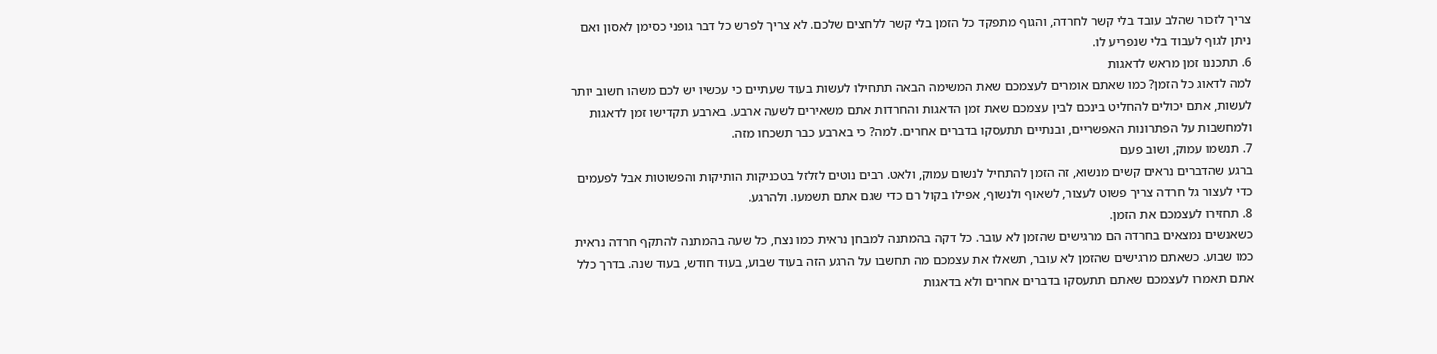צריך לזכור שהלב עובד בלי קשר לחרדה, והגוף מתפקד כל הזמן בלי קשר ללחצים שלכם. לא צריך לפרש כל דבר גופני כסימן לאסון ואם ניתן לגוף לעבוד בלי שנפריע לו.
6. תתכננו זמן מראש לדאגות
למה לדאוג כל הזמן? כמו שאתם אומרים לעצמכם שאת המשימה הבאה תתחילו לעשות בעוד שעתיים כי עכשיו יש לכם משהו חשוב יותר לעשות, אתם יכולים להחליט בינכם לבין עצמכם שאת זמן הדאגות והחרדות אתם משאירים לשעה ארבע. בארבע תקדישו זמן לדאגות ולמחשבות על הפתרונות האפשריים, ובנתיים תתעסקו בדברים אחרים. למה? כי בארבע כבר תשכחו מזה.
7. תנשמו עמוק, ושוב פעם
ברגע שהדברים נראים קשים מנשוא, זה הזמן להתחיל לנשום עמוק, ולאט. רבים נוטים לזלזל בטכניקות הותיקות והפשוטות אבל לפעמים כדי לעצור גל חרדה צריך פשוט לעצור, לשאוף ולנשוף, אפילו בקול רם כדי שגם אתם תשמעו. ולהרגע.
8. תחזירו לעצמכם את הזמן.
כשאנשים נמצאים בחרדה הם מרגישים שהזמן לא עובר. כל דקה בהמתנה למבחן נראית כמו נצח, כל שעה בהמתנה להתקף חרדה נראית כמו שבוע. כשאתם מרגישים שהזמן לא עובר, תשאלו את עצמכם מה תחשבו על הרגע הזה בעוד שבוע, בעוד חודש, בעוד שנה. בדרך כלל אתם תאמרו לעצמכם שאתם תתעסקו בדברים אחרים ולא בדאגות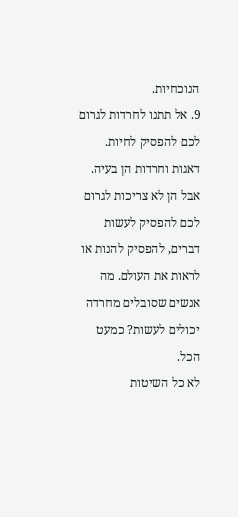הנוכחיות.
9. אל תתנו לחרדות לגרום לכם להפסיק לחיות.
דאגות וחרדות הן בעיה. אבל הן לא צריכות לגרום לכם להפסיק לעשות דברים, להפסיק להנות או לראות את העולם. מה אנשים שסובלים מחרדה יכולים לעשות? כמעט הכל.
לא כל השיטות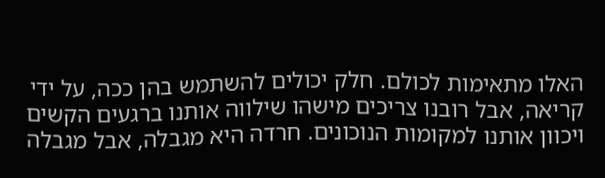האלו מתאימות לכולם. חלק יכולים להשתמש בהן ככה, על ידי קריאה, אבל רובנו צריכים מישהו שילווה אותנו ברגעים הקשים ויכוון אותנו למקומות הנוכונים. חרדה היא מגבלה, אבל מגבלה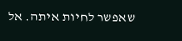שאפשר לחיות איתה. אל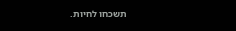תשכחו לחיות.